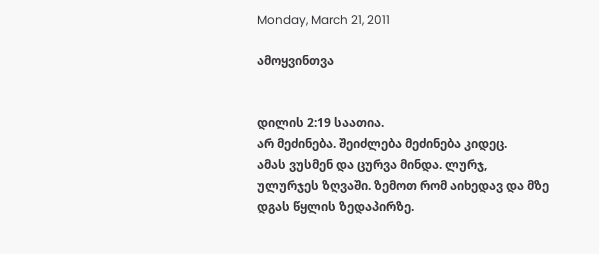Monday, March 21, 2011

ამოყვინთვა


დილის 2:19 საათია.
არ მეძინება. შეიძლება მეძინება კიდეც.
ამას ვუსმენ და ცურვა მინდა. ლურჯ, ულურჯეს ზღვაში. ზემოთ რომ აიხედავ და მზე დგას წყლის ზედაპირზე.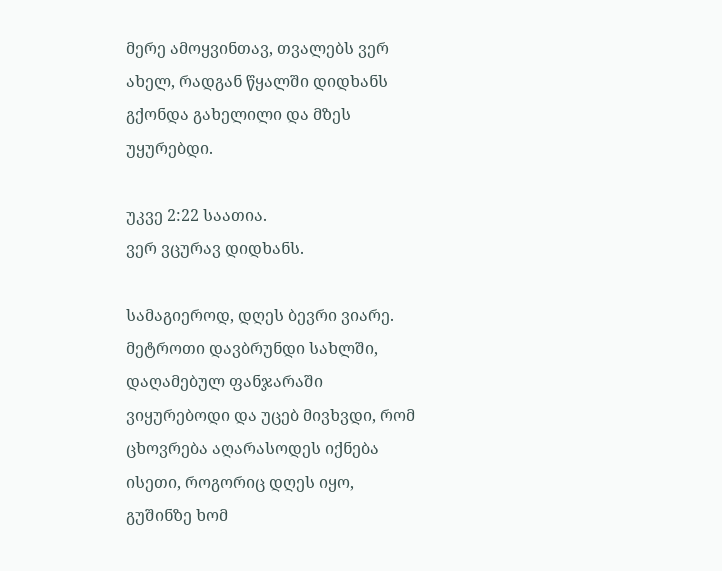მერე ამოყვინთავ, თვალებს ვერ ახელ, რადგან წყალში დიდხანს გქონდა გახელილი და მზეს უყურებდი.

უკვე 2:22 საათია.
ვერ ვცურავ დიდხანს.

სამაგიეროდ, დღეს ბევრი ვიარე. მეტროთი დავბრუნდი სახლში, დაღამებულ ფანჯარაში ვიყურებოდი და უცებ მივხვდი, რომ ცხოვრება აღარასოდეს იქნება ისეთი, როგორიც დღეს იყო, გუშინზე ხომ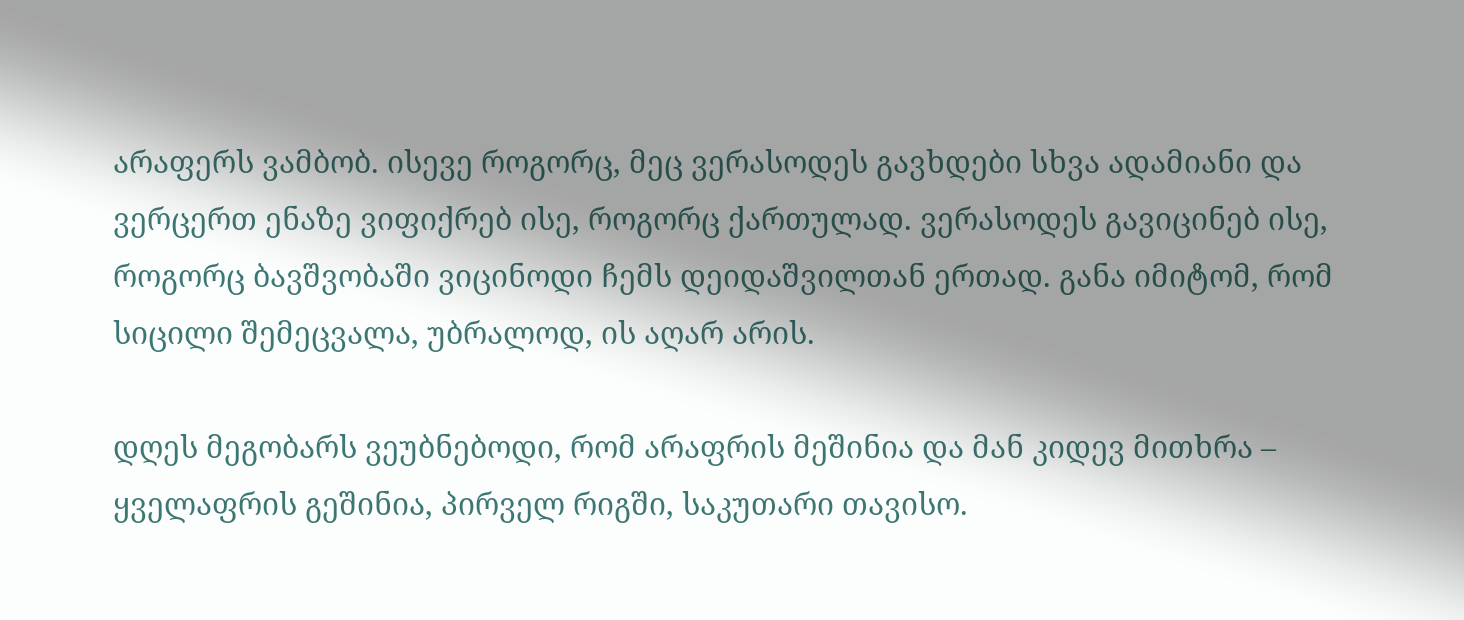არაფერს ვამბობ. ისევე როგორც, მეც ვერასოდეს გავხდები სხვა ადამიანი და ვერცერთ ენაზე ვიფიქრებ ისე, როგორც ქართულად. ვერასოდეს გავიცინებ ისე, როგორც ბავშვობაში ვიცინოდი ჩემს დეიდაშვილთან ერთად. განა იმიტომ, რომ სიცილი შემეცვალა, უბრალოდ, ის აღარ არის.

დღეს მეგობარს ვეუბნებოდი, რომ არაფრის მეშინია და მან კიდევ მითხრა – ყველაფრის გეშინია, პირველ რიგში, საკუთარი თავისო.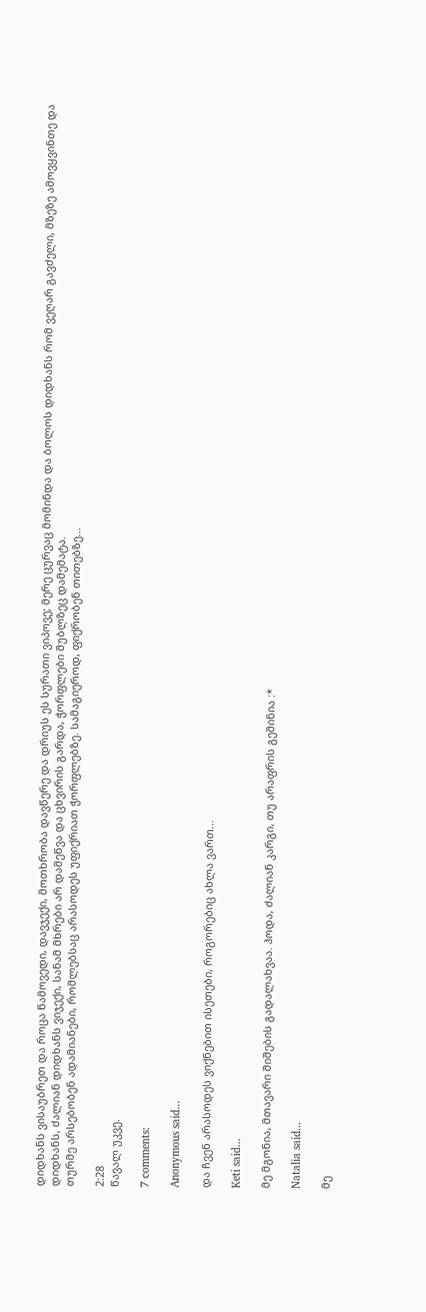დიდხანს ვისაუბრეთ და როცა წამოვედი, დავჯექი, მოთხრობა დავწერე და დრიუს ეს სურათი ვიპოვე; მერე ცურვაც მომინდა და ბოლოს დიდხანს რომ ვეღარ გავძელი, მზეზე ამოვყვინთე და დიდხანს, ძალიან დიდხანს ვიჯექი, სანამ მხრები არ დამეწვა და ცხვირის გარდა, ჭორფლები შუბლზეც დამემატა.
თურმე არსებობენ ადამიანები, რომლებსაც არასოდეს უფიქრიათ ჭორფლებზე. სამაგიეროდ, ფიქრობენ თითებზე...

2:28
წავალ უკვე.

7 comments:

Anonymous said...

და ჩვენ არასოდეს ვიქნებით ისეთები, როგორებიც ახლა ვართ...

Keti said...

მე მგონია, მთავარი შიშების გადალახვაა. ჰოდა, ძალიან კარგი, თუ არაფრის გეშინია :*

Natalia said...

მე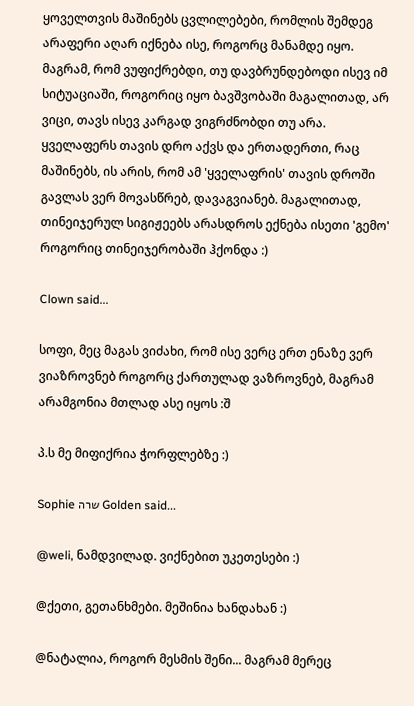ყოველთვის მაშინებს ცვლილებები, რომლის შემდეგ არაფერი აღარ იქნება ისე, როგორც მანამდე იყო. მაგრამ, რომ ვუფიქრებდი, თუ დავბრუნდებოდი ისევ იმ სიტუაციაში, როგორიც იყო ბავშვობაში მაგალითად, არ ვიცი, თავს ისევ კარგად ვიგრძნობდი თუ არა. ყველაფერს თავის დრო აქვს და ერთადერთი, რაც მაშინებს, ის არის, რომ ამ 'ყველაფრის' თავის დროში გავლას ვერ მოვასწრებ, დავაგვიანებ. მაგალითად, თინეიჯერულ სიგიჟეებს არასდროს ექნება ისეთი 'გემო' როგორიც თინეიჯერობაში ჰქონდა :)

Clown said...

სოფი, მეც მაგას ვიძახი, რომ ისე ვერც ერთ ენაზე ვერ ვიაზროვნებ როგორც ქართულად ვაზროვნებ, მაგრამ არამგონია მთლად ასე იყოს :შ

პ.ს მე მიფიქრია ჭორფლებზე :)

Sophie שרה Golden said...

@weli, ნამდვილად. ვიქნებით უკეთესები :)

@ქეთი, გეთანხმები. მეშინია ხანდახან :)

@ნატალია, როგორ მესმის შენი... მაგრამ მერეც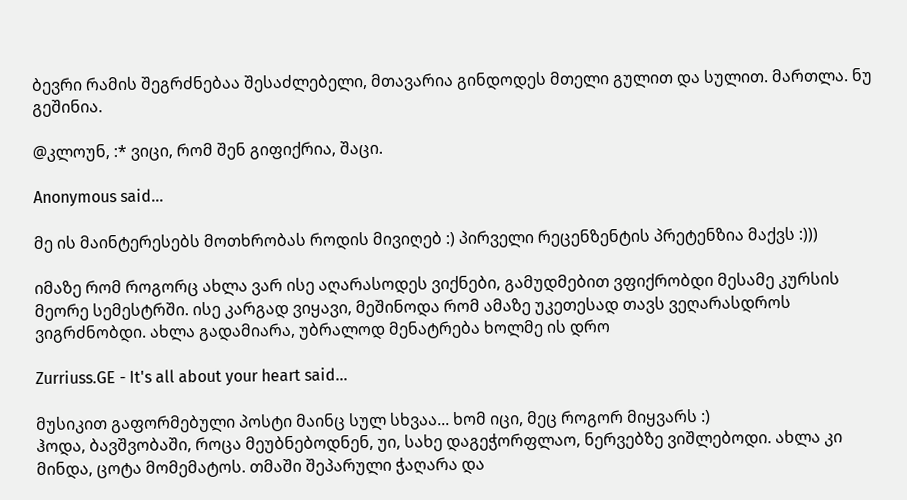ბევრი რამის შეგრძნებაა შესაძლებელი, მთავარია გინდოდეს მთელი გულით და სულით. მართლა. ნუ გეშინია.

@კლოუნ, :* ვიცი, რომ შენ გიფიქრია, შაცი.

Anonymous said...

მე ის მაინტერესებს მოთხრობას როდის მივიღებ :) პირველი რეცენზენტის პრეტენზია მაქვს :)))

იმაზე რომ როგორც ახლა ვარ ისე აღარასოდეს ვიქნები, გამუდმებით ვფიქრობდი მესამე კურსის მეორე სემესტრში. ისე კარგად ვიყავი, მეშინოდა რომ ამაზე უკეთესად თავს ვეღარასდროს ვიგრძნობდი. ახლა გადამიარა, უბრალოდ მენატრება ხოლმე ის დრო

Zurriuss.GE - It's all about your heart said...

მუსიკით გაფორმებული პოსტი მაინც სულ სხვაა... ხომ იცი, მეც როგორ მიყვარს :)
ჰოდა, ბავშვობაში, როცა მეუბნებოდნენ, უი, სახე დაგეჭორფლაო, ნერვებზე ვიშლებოდი. ახლა კი მინდა, ცოტა მომემატოს. თმაში შეპარული ჭაღარა და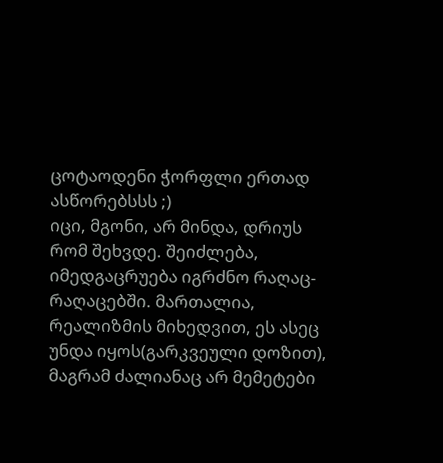ცოტაოდენი ჭორფლი ერთად ასწორებსსს ;)
იცი, მგონი, არ მინდა, დრიუს რომ შეხვდე. შეიძლება, იმედგაცრუება იგრძნო რაღაც-რაღაცებში. მართალია, რეალიზმის მიხედვით, ეს ასეც უნდა იყოს(გარკვეული დოზით), მაგრამ ძალიანაც არ მემეტები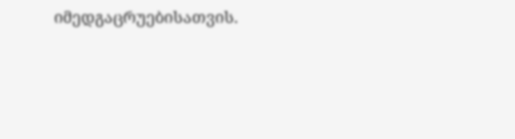იმედგაცრუებისათვის.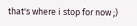that's where i stop for now ;)